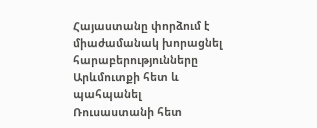Հայաստանը փորձում է միաժամանակ խորացնել հարաբերությունները Արևմուտքի հետ և պահպանել Ռուսաստանի հետ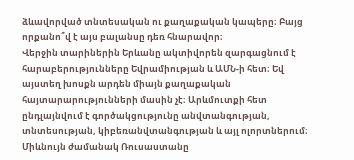ձևավորված տնտեսական ու քաղաքական կապերը։ Բայց որքանո՞վ է այս բալանսը դեռ հնարավոր։
Վերջին տարիներին Երևանը ակտիվորեն զարգացնում է հարաբերությունները Եվրամիության և ԱՄՆ-ի հետ։ Եվ այստեղ խոսքն արդեն միայն քաղաքական հայտարարությունների մասին չէ։ Արևմուտքի հետ ընդլայնվում է գործակցությունը անվտանգության, տնտեսության, կիբեռանվտանգության և այլ ոլորտներում։
Միևնույն ժամանակ Ռուսաստանը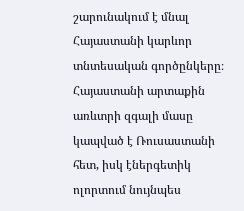շարունակում է մնալ Հայաստանի կարևոր տնտեսական գործընկերը։ Հայաստանի արտաքին առևտրի զգալի մասը կապված է Ռուսաստանի հետ, իսկ էներգետիկ ոլորտում նույնպես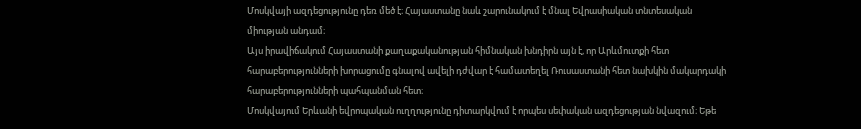Մոսկվայի ազդեցությունը դեռ մեծ է։ Հայաստանը նաև շարունակում է մնալ Եվրասիական տնտեսական միության անդամ։
Այս իրավիճակում Հայաստանի քաղաքականության հիմնական խնդիրն այն է, որ Արևմուտքի հետ հարաբերությունների խորացումը գնալով ավելի դժվար է համատեղել Ռուսաստանի հետ նախկին մակարդակի հարաբերությունների պահպանման հետ։
Մոսկվայում Երևանի եվրոպական ուղղությունը դիտարկվում է որպես սեփական ազդեցության նվազում։ Եթե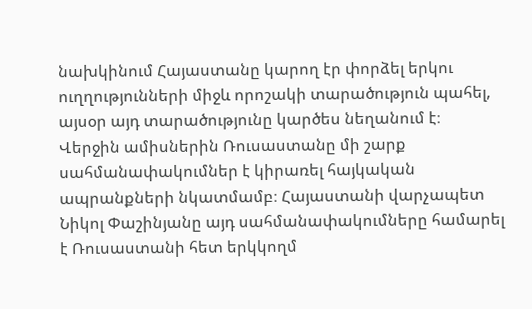նախկինում Հայաստանը կարող էր փորձել երկու ուղղությունների միջև որոշակի տարածություն պահել, այսօր այդ տարածությունը կարծես նեղանում է։
Վերջին ամիսներին Ռուսաստանը մի շարք սահմանափակումներ է կիրառել հայկական ապրանքների նկատմամբ։ Հայաստանի վարչապետ Նիկոլ Փաշինյանը այդ սահմանափակումները համարել է Ռուսաստանի հետ երկկողմ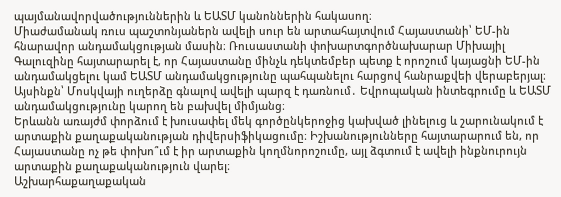պայմանավորվածություններին և ԵԱՏՄ կանոններին հակասող։
Միաժամանակ ռուս պաշտոնյաներն ավելի սուր են արտահայտվում Հայաստանի՝ ԵՄ-ին հնարավոր անդամակցության մասին։ Ռուսաստանի փոխարտգործնախարար Միխայիլ Գալուզինը հայտարարել է, որ Հայաստանը մինչև դեկտեմբեր պետք է որոշում կայացնի ԵՄ-ին անդամակցելու կամ ԵԱՏՄ անդամակցությունը պահպանելու հարցով հանրաքվեի վերաբերյալ։
Այսինքն՝ Մոսկվայի ուղերձը գնալով ավելի պարզ է դառնում․ Եվրոպական ինտեգրումը և ԵԱՏՄ անդամակցությունը կարող են բախվել միմյանց։
Երևանն առայժմ փորձում է խուսափել մեկ գործընկերոջից կախված լինելուց և շարունակում է արտաքին քաղաքականության դիվերսիֆիկացումը։ Իշխանությունները հայտարարում են, որ Հայաստանը ոչ թե փոխո՞ւմ է իր արտաքին կողմնորոշումը, այլ ձգտում է ավելի ինքնուրույն արտաքին քաղաքականություն վարել։
Աշխարհաքաղաքական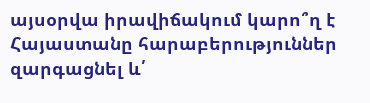այսօրվա իրավիճակում կարո՞ղ է Հայաստանը հարաբերություններ զարգացնել և՛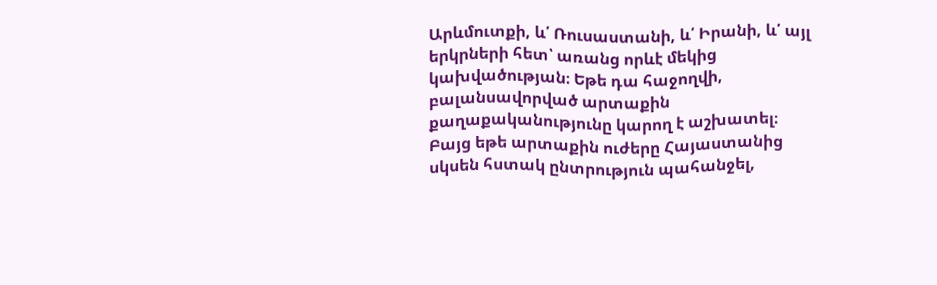Արևմուտքի, և՛ Ռուսաստանի, և՛ Իրանի, և՛ այլ երկրների հետ՝ առանց որևէ մեկից կախվածության։ Եթե դա հաջողվի, բալանսավորված արտաքին քաղաքականությունը կարող է աշխատել։ Բայց եթե արտաքին ուժերը Հայաստանից սկսեն հստակ ընտրություն պահանջել,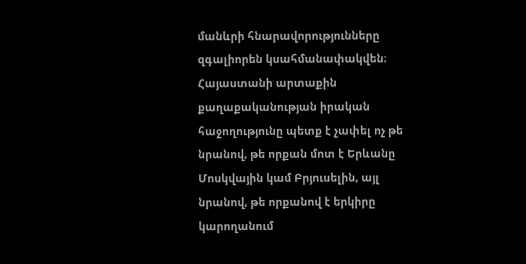մանևրի հնարավորությունները զգալիորեն կսահմանափակվեն։
Հայաստանի արտաքին քաղաքականության իրական հաջողությունը պետք է չափել ոչ թե նրանով, թե որքան մոտ է Երևանը Մոսկվային կամ Բրյուսելին, այլ նրանով, թե որքանով է երկիրը կարողանում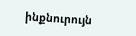ինքնուրույն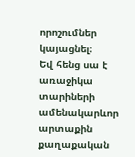որոշումներ կայացնել։
Եվ հենց սա է առաջիկա տարիների ամենակարևոր արտաքին քաղաքական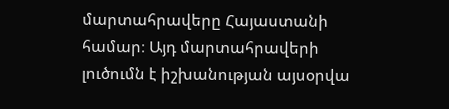մարտահրավերը Հայաստանի համար։ Այդ մարտահրավերի լուծումն է իշխանության այսօրվա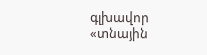գլխավոր «տնային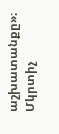աշխատանքը»։
Մկրտիչ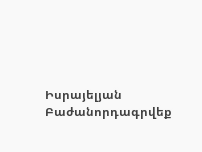Իսրայելյան
Բաժանորդագրվեք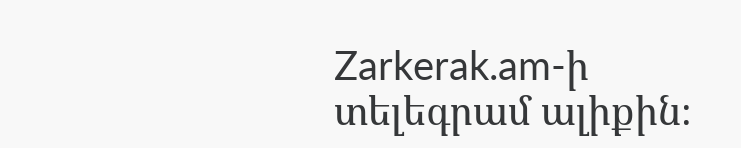Zarkerak.am-ի տելեգրամ ալիքին։